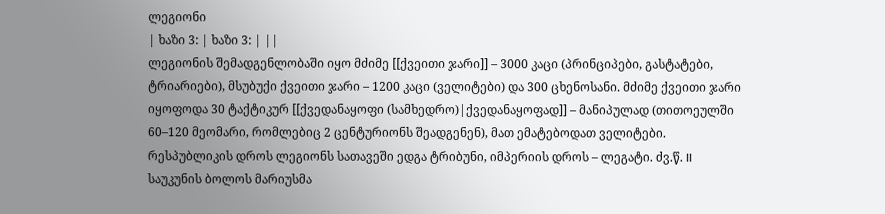ლეგიონი
| ხაზი 3: | ხაზი 3: | ||
ლეგიონის შემადგენლობაში იყო მძიმე [[ქვეითი ჯარი]] – 3000 კაცი (პრინციპები, გასტატები, ტრიარიები), მსუბუქი ქვეითი ჯარი – 1200 კაცი (ველიტები) და 300 ცხენოსანი. მძიმე ქვეითი ჯარი იყოფოდა 30 ტაქტიკურ [[ქვედანაყოფი (სამხედრო)|ქვედანაყოფად]] – მანიპულად (თითოეულში 60–120 მეომარი, რომლებიც 2 ცენტურიონს შეადგენენ), მათ ემატებოდათ ველიტები. რესპუბლიკის დროს ლეგიონს სათავეში ედგა ტრიბუნი, იმპერიის დროს – ლეგატი. ძვ.წ. II საუკუნის ბოლოს მარიუსმა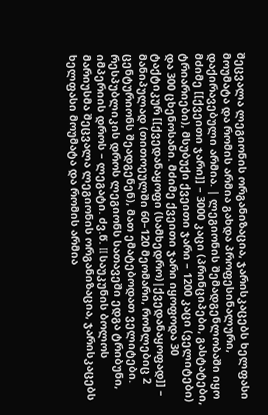შეცვალა ლეგიონის ორგანიზაცია, ჯარისკაცებს ხელფასი მოუმატა და რომის არმია გახდა პროფესინალური, დაქირავებული არმია. | ლეგიონის შემადგენლობაში იყო მძიმე [[ქვეითი ჯარი]] – 3000 კაცი (პრინციპები, გასტატები, ტრიარიები), მსუბუქი ქვეითი ჯარი – 1200 კაცი (ველიტები) და 300 ცხენოსანი. მძიმე ქვეითი ჯარი იყოფოდა 30 ტაქტიკურ [[ქვედანაყოფი (სამხედრო)|ქვედანაყოფად]] – მანიპულად (თითოეულში 60–120 მეომარი, რომლებიც 2 ცენტურიონს შეადგენენ), მათ ემატებოდათ ველიტები. რესპუბლიკის დროს ლეგიონს სათავეში ედგა ტრიბუნი, იმპერიის დროს – ლეგატი. ძვ.წ. II საუკუნის ბოლოს მარიუსმა შეცვალა ლეგიონის ორგანიზაცია, ჯარისკაცებს ხელფასი მოუმატა და რომის არმია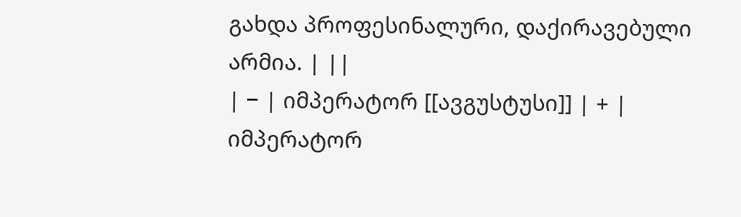გახდა პროფესინალური, დაქირავებული არმია. | ||
| − | იმპერატორ [[ავგუსტუსი]] | + | იმპერატორ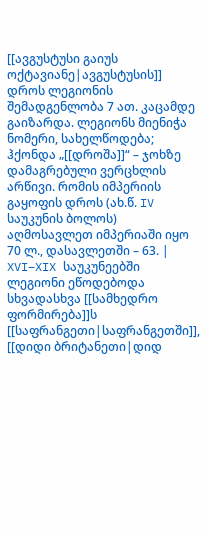[[ავგუსტუსი გაიუს ოქტავიანე|ავგუსტუსის]] დროს ლეგიონის შემადგენლობა 7 ათ. კაცამდე გაიზარდა. ლეგიონს მიენიჭა ნომერი, სახელწოდება; ჰქონდა „[[დროშა]]“ – ჯოხზე დამაგრებული ვერცხლის არწივი. რომის იმპერიის გაყოფის დროს (ახ.წ. IV საუკუნის ბოლოს) აღმოსავლეთ იმპერიაში იყო 70 ლ., დასავლეთში – 63. |
XVI–XIX საუკუნეებში ლეგიონი ეწოდებოდა სხვადასხვა [[სამხედრო ფორმირება]]ს [[საფრანგეთი|საფრანგეთში]], [[დიდი ბრიტანეთი|დიდ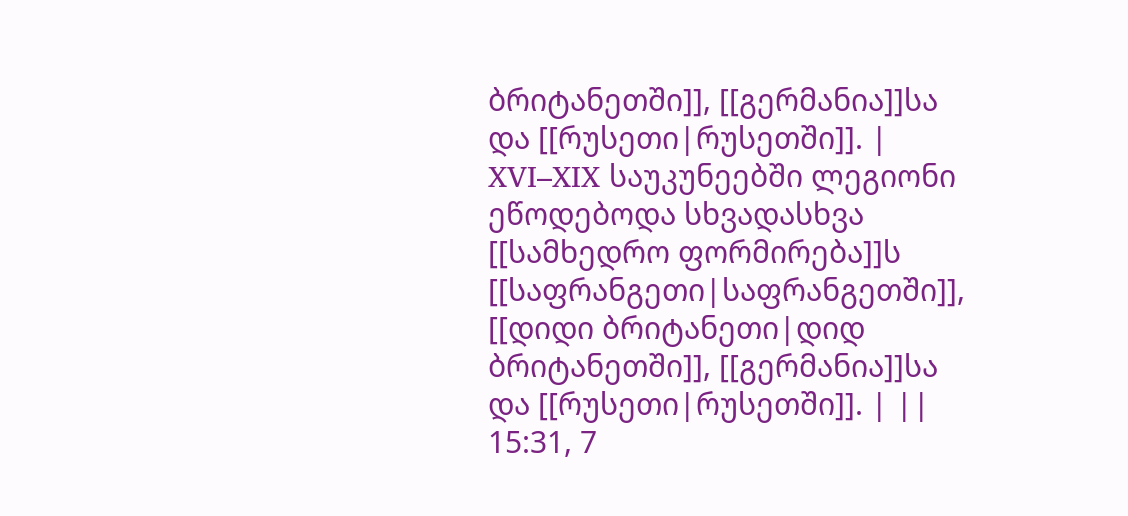ბრიტანეთში]], [[გერმანია]]სა და [[რუსეთი|რუსეთში]]. | XVI–XIX საუკუნეებში ლეგიონი ეწოდებოდა სხვადასხვა [[სამხედრო ფორმირება]]ს [[საფრანგეთი|საფრანგეთში]], [[დიდი ბრიტანეთი|დიდ ბრიტანეთში]], [[გერმანია]]სა და [[რუსეთი|რუსეთში]]. | ||
15:31, 7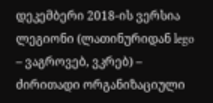დეკემბერი 2018-ის ვერსია
ლეგიონი (ლათინურიდან lego – ვაგროვებ, ვკრებ) – ძირითადი ორგანიზაციული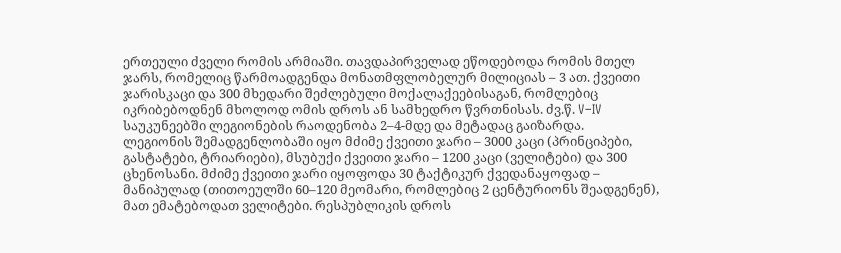ერთეული ძველი რომის არმიაში. თავდაპირველად ეწოდებოდა რომის მთელ ჯარს, რომელიც წარმოადგენდა მონათმფლობელურ მილიციას – 3 ათ. ქვეითი ჯარისკაცი და 300 მხედარი შეძლებული მოქალაქეებისაგან, რომლებიც იკრიბებოდნენ მხოლოდ ომის დროს ან სამხედრო წვრთნისას. ძვ.წ. V–IV საუკუნეებში ლეგიონების რაოდენობა 2–4-მდე და მეტადაც გაიზარდა.
ლეგიონის შემადგენლობაში იყო მძიმე ქვეითი ჯარი – 3000 კაცი (პრინციპები, გასტატები, ტრიარიები), მსუბუქი ქვეითი ჯარი – 1200 კაცი (ველიტები) და 300 ცხენოსანი. მძიმე ქვეითი ჯარი იყოფოდა 30 ტაქტიკურ ქვედანაყოფად – მანიპულად (თითოეულში 60–120 მეომარი, რომლებიც 2 ცენტურიონს შეადგენენ), მათ ემატებოდათ ველიტები. რესპუბლიკის დროს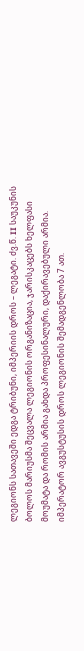ლეგიონს სათავეში ედგა ტრიბუნი, იმპერიის დროს – ლეგატი. ძვ.წ. II საუკუნის ბოლოს მარიუსმა შეცვალა ლეგიონის ორგანიზაცია, ჯარისკაცებს ხელფასი მოუმატა და რომის არმია გახდა პროფესინალური, დაქირავებული არმია.
იმპერატორ ავგუსტუსის დროს ლეგიონის შემადგენლობა 7 ათ.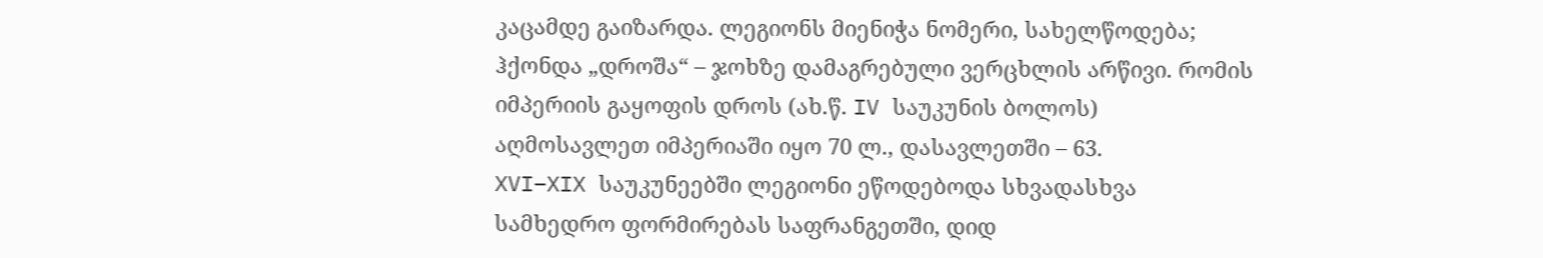კაცამდე გაიზარდა. ლეგიონს მიენიჭა ნომერი, სახელწოდება; ჰქონდა „დროშა“ – ჯოხზე დამაგრებული ვერცხლის არწივი. რომის იმპერიის გაყოფის დროს (ახ.წ. IV საუკუნის ბოლოს) აღმოსავლეთ იმპერიაში იყო 70 ლ., დასავლეთში – 63.
XVI–XIX საუკუნეებში ლეგიონი ეწოდებოდა სხვადასხვა სამხედრო ფორმირებას საფრანგეთში, დიდ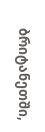ბრიტანეთში,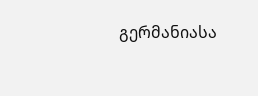გერმანიასა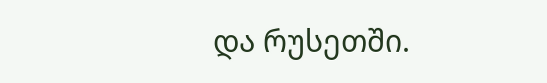და რუსეთში.